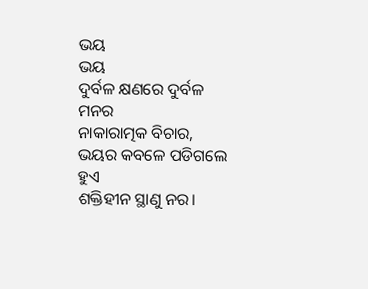ଭୟ
ଭୟ
ଦୁର୍ବଳ କ୍ଷଣରେ ଦୁର୍ବଳ ମନର
ନାକାରାତ୍ମକ ବିଚାର,
ଭୟର କବଳେ ପଡିଗଲେ ହୁଏ
ଶକ୍ତିହୀନ ସ୍ଥାଣୁ ନର।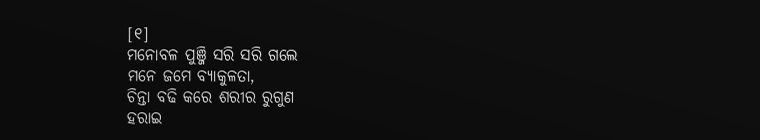[୧]
ମନୋବଳ ପୁଞ୍ଜି ସରି ସରି ଗଲେ
ମନେ ଜମେ ବ୍ୟାକୁଳତା,
ଚିନ୍ତା ବଢି କରେ ଶରୀର ରୁଗୁଣ
ହରାଇ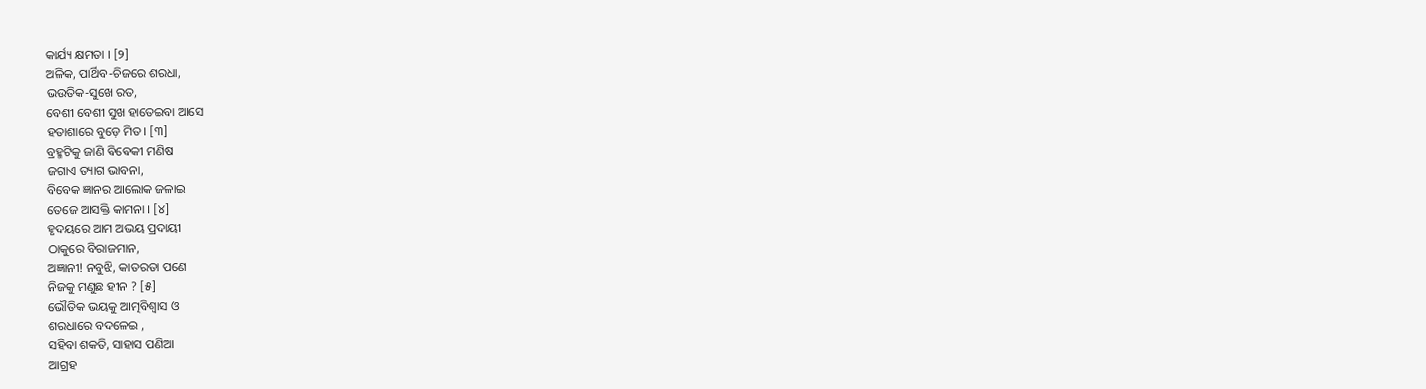କାର୍ଯ୍ୟ କ୍ଷମତା । [୨]
ଅଳିକ, ପାର୍ଥିବ-ଚିଜରେ ଶରଧା,
ଭଉତିକ-ସୁଖେ ରତ,
ବେଶୀ ବେଶୀ ସୁଖ ହାତେଇବା ଆସେ
ହତାଶାରେ ବୁଡ଼େ ମିତ। [୩]
ବ୍ରହ୍ମଟିକୁ ଜାଣି ଵିଵେକୀ ମଣିଷ
ଜଗାଏ ତ୍ୟାଗ ଭାବନା,
ବିବେକ ଜ୍ଞାନର ଆଲୋକ ଜଳାଇ
ତେଜେ ଆସକ୍ତି କାମନା । [୪]
ହୃଦୟରେ ଆମ ଅଭୟ ପ୍ରଦାୟୀ
ଠାକୁରେ ବିରାଜମାନ,
ଅଜ୍ଞାନୀ! ନବୁଝି, କାତରତା ପଣେ
ନିଜକୁ ମଣୁଛ ହୀନ ? [୫]
ଭୌତିକ ଭୟକୁ ଆତ୍ମବିଶ୍ଵାସ ଓ
ଶରଧାରେ ବଦଳେଇ ,
ସହିବା ଶକତି, ସାହାସ ପଣିଆ
ଆଗ୍ରହ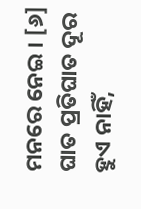ମନରେ ନେଇ । [୬]
ଘାତ ପ୍ରତିଘାତ ଦୂର ହୁଏ ନାହିଁ,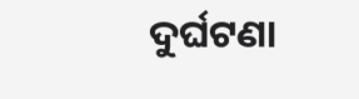ଦୁର୍ଘଟଣା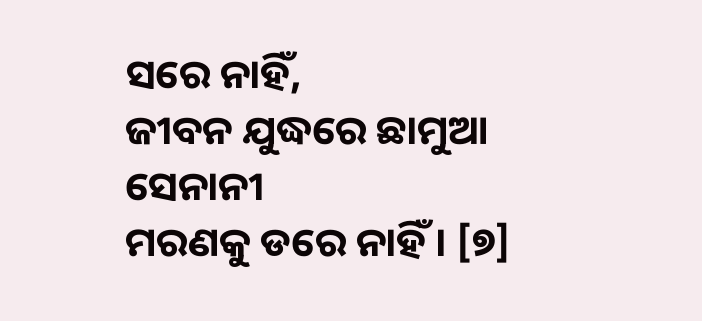ସରେ ନାହିଁ,
ଜୀବନ ଯୁଦ୍ଧରେ ଛାମୁଆ ସେନାନୀ
ମରଣକୁ ଡରେ ନାହିଁ । [୭]